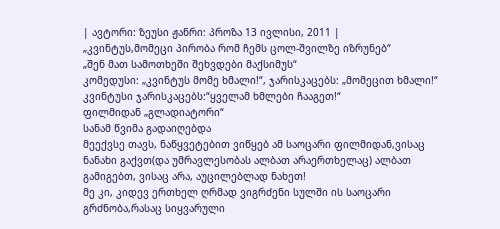| ავტორი: ზეუსი ჟანრი: პროზა 13 ივლისი, 2011 |
„კვინტუს,მომეცი პირობა რომ ჩემს ცოლ-შვილზე იზრუნებ“
„შენ მათ სამოთხეში შეხვდები მაქსიმუს“
კომედუსი: „კვინტუს მომე ხმალი!“, ჯარისკაცებს: „მომეცით ხმალი!“
კვინტუსი ჯარისკაცებს:“ყველამ ხმლები ჩააგეთ!“
ფილმიდან „გლადიატორი“
სანამ წვიმა გადაიღებდა
მეექვსე თავს, ნაწყვეტებით ვიწყებ ამ საოცარი ფილმიდან,ვისაც ნანახი გაქვთ(და უმრავლესობას ალბათ არაერთხელაც) ალბათ გამიგებთ, ვისაც არა, აუცილებლად ნახეთ!
მე კი, კიდევ ერთხელ ღრმად ვიგრძენი სულში ის საოცარი გრძნობა,რასაც სიყვარული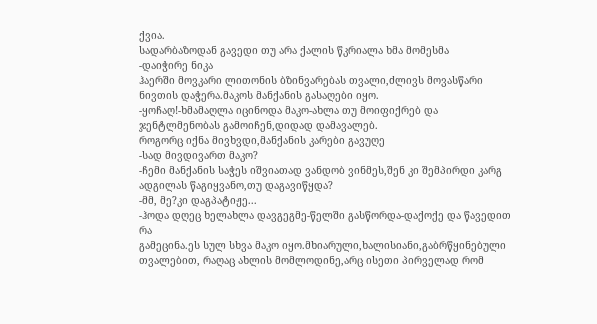ქვია.
სადარბაზოდან გავედი თუ არა ქალის წკრიალა ხმა მომესმა
-დაიჭირე ნიკა
ჰაერში მოვკარი ლითონის ბზინვარებას თვალი,ძლივს მოვასწარი ნივთის დაჭერა.მაკოს მანქანის გასაღები იყო.
-ყოჩაღ!-ხმამაღლა იცინოდა მაკო-ახლა თუ მოიფიქრებ და ჯენტლმენობას გამოიჩენ,დიდად დამავალებ.
როგორც იქნა მივხვდი,მანქანის კარები გავუღე
-სად მივდივართ მაკო?
-ჩემი მანქანის საჭეს იშვიათად ვანდობ ვინმეს,შენ კი შემპირდი კარგ ადგილას წაგიყვანო,თუ დაგავიწყდა?
-მმ, მე?კი დაგპატიჟე...
-ჰოდა დღეც ხელახლა დავგეგმე-წელში გასწორდა-დაქოქე და წავედით რა
გამეცინა.ეს სულ სხვა მაკო იყო.მხიარული,ხალისიანი,გაბრწყინებული თვალებით, რაღაც ახლის მომლოდინე,არც ისეთი პირველად რომ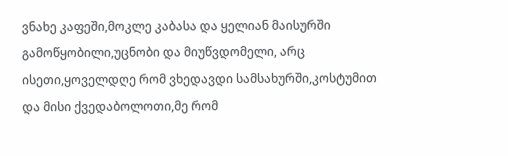ვნახე კაფეში,მოკლე კაბასა და ყელიან მაისურში გამოწყობილი,უცნობი და მიუწვდომელი, არც ისეთი,ყოველდღე რომ ვხედავდი სამსახურში,კოსტუმით და მისი ქვედაბოლოთი,მე რომ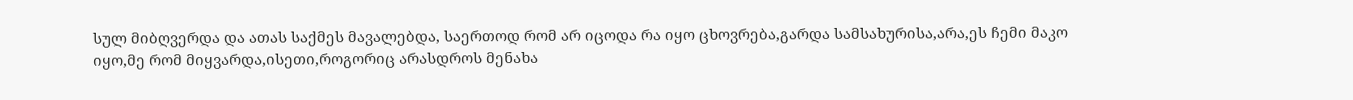სულ მიბღვერდა და ათას საქმეს მავალებდა, საერთოდ რომ არ იცოდა რა იყო ცხოვრება,გარდა სამსახურისა,არა,ეს ჩემი მაკო იყო,მე რომ მიყვარდა,ისეთი,როგორიც არასდროს მენახა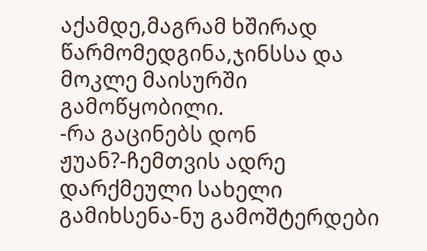აქამდე,მაგრამ ხშირად წარმომედგინა,ჯინსსა და მოკლე მაისურში გამოწყობილი.
-რა გაცინებს დონ ჟუან?-ჩემთვის ადრე დარქმეული სახელი გამიხსენა-ნუ გამოშტერდები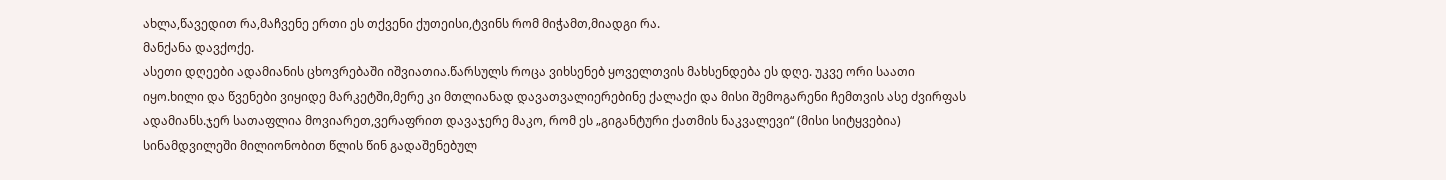ახლა,წავედით რა,მაჩვენე ერთი ეს თქვენი ქუთეისი,ტვინს რომ მიჭამთ,მიადგი რა.
მანქანა დავქოქე.
ასეთი დღეები ადამიანის ცხოვრებაში იშვიათია.წარსულს როცა ვიხსენებ ყოველთვის მახსენდება ეს დღე. უკვე ორი საათი იყო.ხილი და წვენები ვიყიდე მარკეტში,მერე კი მთლიანად დავათვალიერებინე ქალაქი და მისი შემოგარენი ჩემთვის ასე ძვირფას ადამიანს.ჯერ სათაფლია მოვიარეთ,ვერაფრით დავაჯერე მაკო, რომ ეს „გიგანტური ქათმის ნაკვალევი“ (მისი სიტყვებია) სინამდვილეში მილიონობით წლის წინ გადაშენებულ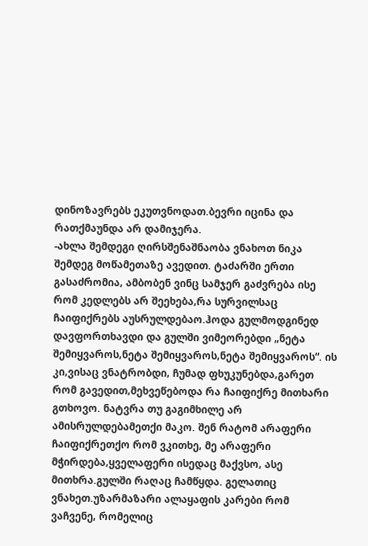დინოზავრებს ეკუთვნოდათ.ბევრი იცინა და რათქმაუნდა არ დამიჯერა.
-ახლა შემდეგი ღირსშენაშნაობა ვნახოთ ნიკა
შემდეგ მოწამეთაზე ავედით. ტაძარში ერთი გასაძრომია, ამბობენ ვინც სამჯერ გაძვრება ისე რომ კედლებს არ შეეხება,რა სურვილსაც ჩაიფიქრებს აუსრულდებაო.ჰოდა გულმოდგინედ დავფორთხავდი და გულში ვიმეორებდი „ნეტა შემიყვაროს,ნეტა შემიყვაროს,ნეტა შემიყვაროს“. ის კი,ვისაც ვნატრობდი, ჩუმად ფხუკუნებდა,გარეთ რომ გავედით,მეხვეწებოდა რა ჩაიფიქრე მითხარი გთხოვო. ნატვრა თუ გაგიმხილე არ ამისრულდებამეთქი მაკო. შენ რატომ არაფერი ჩაიფიქრეთქო რომ ვკითხე, მე არაფერი მჭირდება,ყველაფერი ისედაც მაქვსო, ასე მითხრა.გულში რაღაც ჩამწყდა. გელათიც ვნახეთ.უზარმაზარი ალაყაფის კარები რომ ვაჩვენე, რომელიც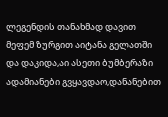ლეგენდის თანახმად დავით მეფემ ზურგით აიტანა გელათში და დაკიდა,აი ასეთი ბუმბერაზი ადამიანები გვყავდაო,დანანებით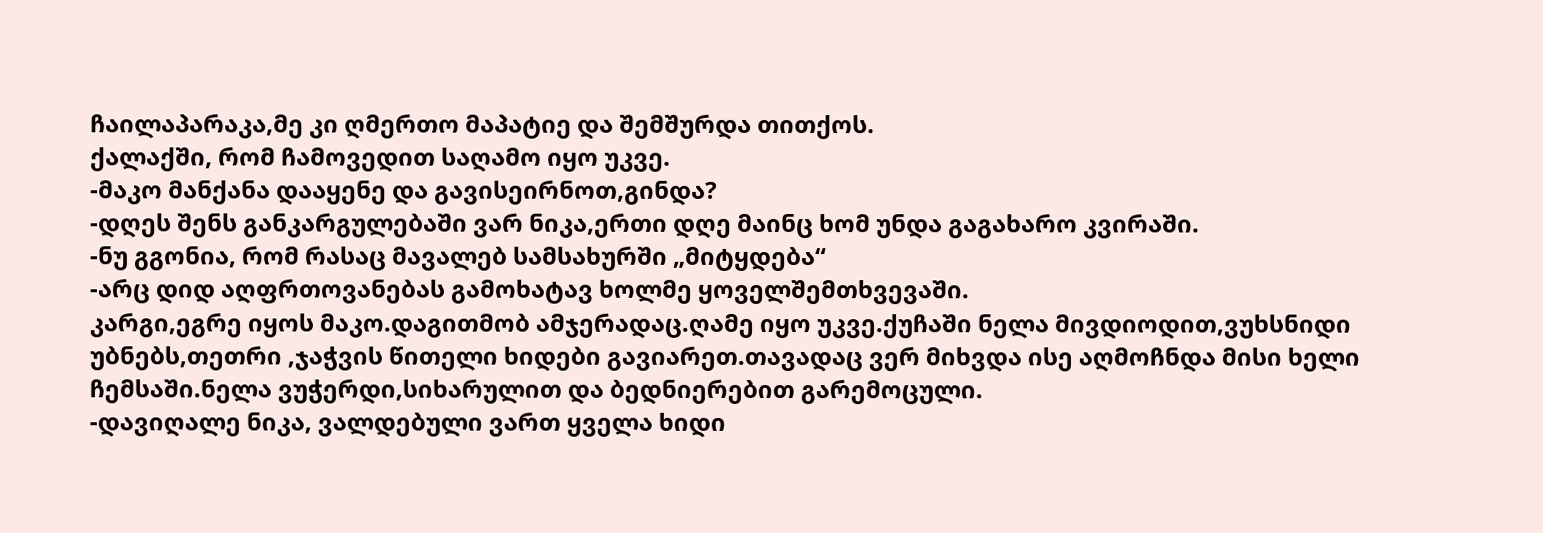ჩაილაპარაკა,მე კი ღმერთო მაპატიე და შემშურდა თითქოს.
ქალაქში, რომ ჩამოვედით საღამო იყო უკვე.
-მაკო მანქანა დააყენე და გავისეირნოთ,გინდა?
-დღეს შენს განკარგულებაში ვარ ნიკა,ერთი დღე მაინც ხომ უნდა გაგახარო კვირაში.
-ნუ გგონია, რომ რასაც მავალებ სამსახურში „მიტყდება“
-არც დიდ აღფრთოვანებას გამოხატავ ხოლმე ყოველშემთხვევაში.
კარგი,ეგრე იყოს მაკო.დაგითმობ ამჯერადაც.ღამე იყო უკვე.ქუჩაში ნელა მივდიოდით,ვუხსნიდი უბნებს,თეთრი ,ჯაჭვის წითელი ხიდები გავიარეთ.თავადაც ვერ მიხვდა ისე აღმოჩნდა მისი ხელი ჩემსაში.ნელა ვუჭერდი,სიხარულით და ბედნიერებით გარემოცული.
-დავიღალე ნიკა, ვალდებული ვართ ყველა ხიდი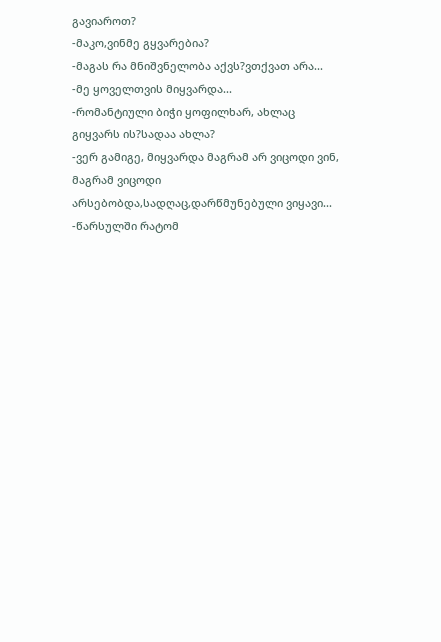გავიაროთ?
-მაკო,ვინმე გყვარებია?
-მაგას რა მნიშვნელობა აქვს?ვთქვათ არა...
-მე ყოველთვის მიყვარდა...
-რომანტიული ბიჭი ყოფილხარ, ახლაც გიყვარს ის?სადაა ახლა?
-ვერ გამიგე, მიყვარდა მაგრამ არ ვიცოდი ვინ, მაგრამ ვიცოდი არსებობდა,სადღაც,დარწმუნებული ვიყავი...
-წარსულში რატომ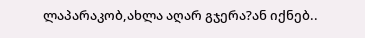ლაპარაკობ,ახლა აღარ გჯერა?ან იქნებ..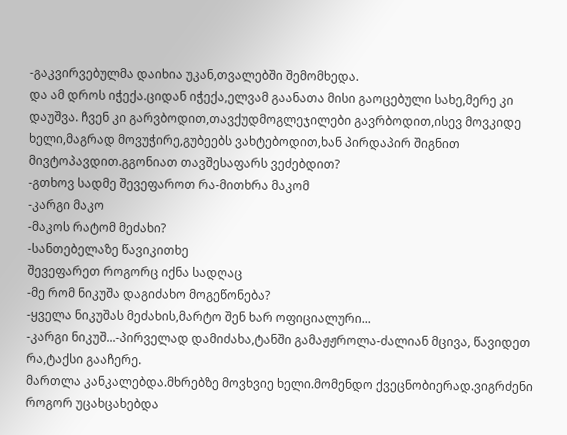-გაკვირვებულმა დაიხია უკან,თვალებში შემომხედა.
და ამ დროს იჭექა.ციდან იჭექა,ელვამ გაანათა მისი გაოცებული სახე,მერე კი დაუშვა. ჩვენ კი გარვბოდით,თავქუდმოგლეჯილები გავრბოდით,ისევ მოვკიდე ხელი,მაგრად მოვუჭირე,გუბეებს ვახტებოდით,ხან პირდაპირ შიგნით მივტოპავდით.გგონიათ თავშესაფარს ვეძებდით?
-გთხოვ სადმე შევეფაროთ რა-მითხრა მაკომ
-კარგი მაკო
-მაკოს რატომ მეძახი?
-სანთებელაზე წავიკითხე
შევეფარეთ როგორც იქნა სადღაც
-მე რომ ნიკუშა დაგიძახო მოგეწონება?
-ყველა ნიკუშას მეძახის,მარტო შენ ხარ ოფიციალური...
-კარგი ნიკუშ...-პირველად დამიძახა,ტანში გამაჟჟროლა-ძალიან მცივა, წავიდეთ რა,ტაქსი გააჩერე.
მართლა კანკალებდა.მხრებზე მოვხვიე ხელი.მომენდო ქვეცნობიერად.ვიგრძენი როგორ უცახცახებდა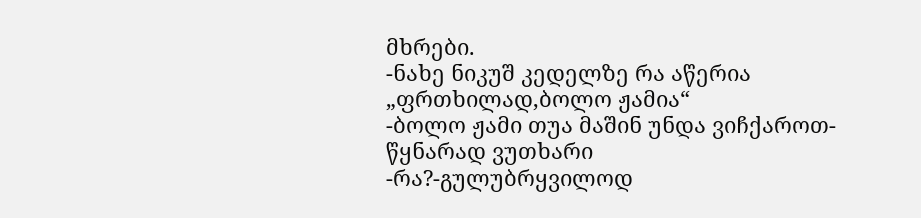მხრები.
-ნახე ნიკუშ კედელზე რა აწერია „ფრთხილად,ბოლო ჟამია“
-ბოლო ჟამი თუა მაშინ უნდა ვიჩქაროთ-წყნარად ვუთხარი
-რა?-გულუბრყვილოდ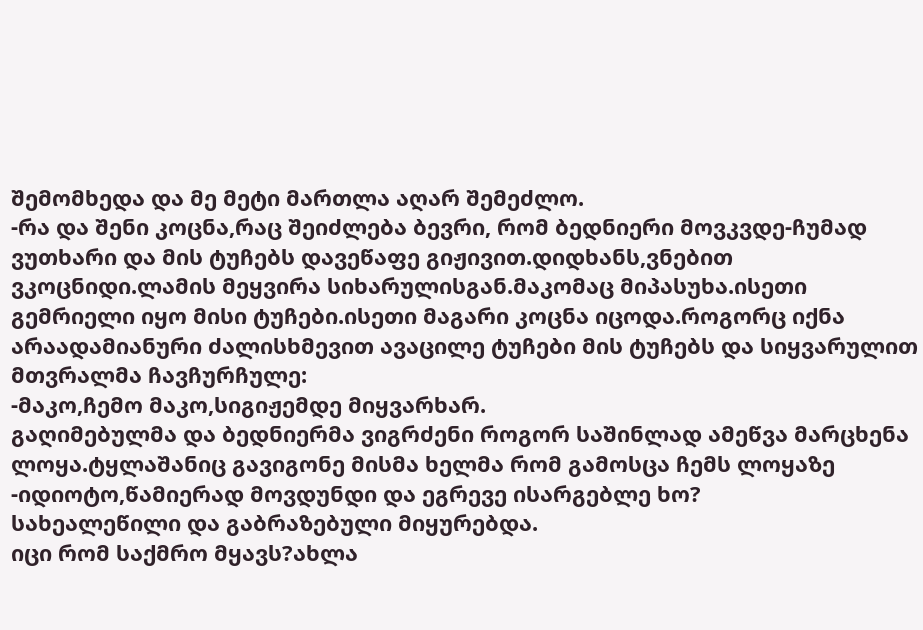შემომხედა და მე მეტი მართლა აღარ შემეძლო.
-რა და შენი კოცნა,რაც შეიძლება ბევრი, რომ ბედნიერი მოვკვდე-ჩუმად ვუთხარი და მის ტუჩებს დავეწაფე გიჟივით.დიდხანს,ვნებით ვკოცნიდი.ლამის მეყვირა სიხარულისგან.მაკომაც მიპასუხა.ისეთი გემრიელი იყო მისი ტუჩები.ისეთი მაგარი კოცნა იცოდა.როგორც იქნა არაადამიანური ძალისხმევით ავაცილე ტუჩები მის ტუჩებს და სიყვარულით მთვრალმა ჩავჩურჩულე:
-მაკო,ჩემო მაკო,სიგიჟემდე მიყვარხარ.
გაღიმებულმა და ბედნიერმა ვიგრძენი როგორ საშინლად ამეწვა მარცხენა ლოყა.ტყლაშანიც გავიგონე მისმა ხელმა რომ გამოსცა ჩემს ლოყაზე
-იდიოტო,წამიერად მოვდუნდი და ეგრევე ისარგებლე ხო?
სახეალეწილი და გაბრაზებული მიყურებდა.
იცი რომ საქმრო მყავს?ახლა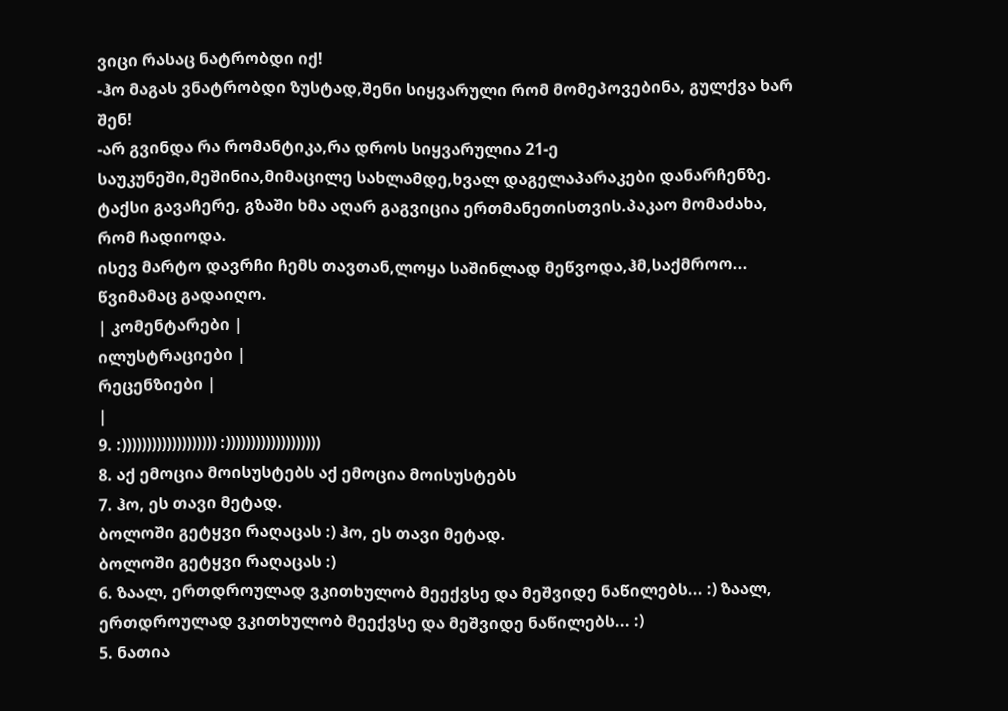ვიცი რასაც ნატრობდი იქ!
-ჰო მაგას ვნატრობდი ზუსტად,შენი სიყვარული რომ მომეპოვებინა, გულქვა ხარ შენ!
-არ გვინდა რა რომანტიკა,რა დროს სიყვარულია 21-ე საუკუნეში,მეშინია,მიმაცილე სახლამდე,ხვალ დაგელაპარაკები დანარჩენზე.
ტაქსი გავაჩერე, გზაში ხმა აღარ გაგვიცია ერთმანეთისთვის.პაკაო მომაძახა, რომ ჩადიოდა.
ისევ მარტო დავრჩი ჩემს თავთან,ლოყა საშინლად მეწვოდა,ჰმ,საქმროო...
წვიმამაც გადაიღო.
| კომენტარები |
ილუსტრაციები |
რეცენზიები |
|
9. :))))))))))))))))))) :)))))))))))))))))))
8. აქ ემოცია მოისუსტებს აქ ემოცია მოისუსტებს
7. ჰო, ეს თავი მეტად.
ბოლოში გეტყვი რაღაცას :) ჰო, ეს თავი მეტად.
ბოლოში გეტყვი რაღაცას :)
6. ზაალ, ერთდროულად ვკითხულობ მეექვსე და მეშვიდე ნაწილებს... :) ზაალ, ერთდროულად ვკითხულობ მეექვსე და მეშვიდე ნაწილებს... :)
5. ნათია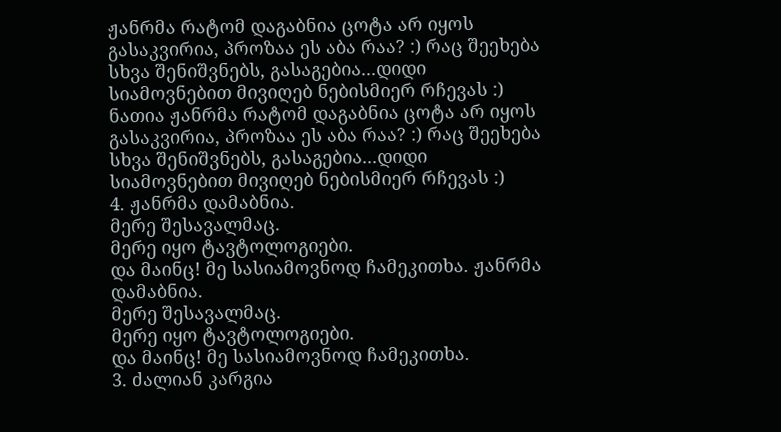ჟანრმა რატომ დაგაბნია ცოტა არ იყოს გასაკვირია, პროზაა ეს აბა რაა? :) რაც შეეხება სხვა შენიშვნებს, გასაგებია...დიდი სიამოვნებით მივიღებ ნებისმიერ რჩევას :) ნათია ჟანრმა რატომ დაგაბნია ცოტა არ იყოს გასაკვირია, პროზაა ეს აბა რაა? :) რაც შეეხება სხვა შენიშვნებს, გასაგებია...დიდი სიამოვნებით მივიღებ ნებისმიერ რჩევას :)
4. ჟანრმა დამაბნია.
მერე შესავალმაც.
მერე იყო ტავტოლოგიები.
და მაინც! მე სასიამოვნოდ ჩამეკითხა. ჟანრმა დამაბნია.
მერე შესავალმაც.
მერე იყო ტავტოლოგიები.
და მაინც! მე სასიამოვნოდ ჩამეკითხა.
3. ძალიან კარგია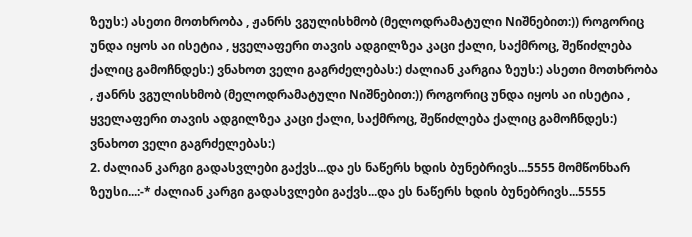ზეუს:) ასეთი მოთხრობა , ჟანრს ვგულისხმობ (მელოდრამატული Nიშნებით:)) როგორიც უნდა იყოს აი ისეტია , ყველაფერი თავის ადგილზეა კაცი ქალი, საქმროც, შეწიძლება ქალიც გამოჩნდეს:) ვნახოთ ველი გაგრძელებას:) ძალიან კარგია ზეუს:) ასეთი მოთხრობა , ჟანრს ვგულისხმობ (მელოდრამატული Nიშნებით:)) როგორიც უნდა იყოს აი ისეტია , ყველაფერი თავის ადგილზეა კაცი ქალი, საქმროც, შეწიძლება ქალიც გამოჩნდეს:) ვნახოთ ველი გაგრძელებას:)
2. ძალიან კარგი გადასვლები გაქვს...და ეს ნაწერს ხდის ბუნებრივს...5555 მომწონხარ ზეუსი...:-* ძალიან კარგი გადასვლები გაქვს...და ეს ნაწერს ხდის ბუნებრივს...5555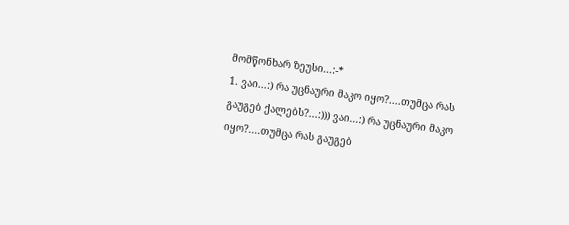მომწონხარ ზეუსი...:-*
1. ვაი...:) რა უცნაური მაკო იყო?....თუმცა რას გაუგებ ქალებს?...:))) ვაი...:) რა უცნაური მაკო იყო?....თუმცა რას გაუგებ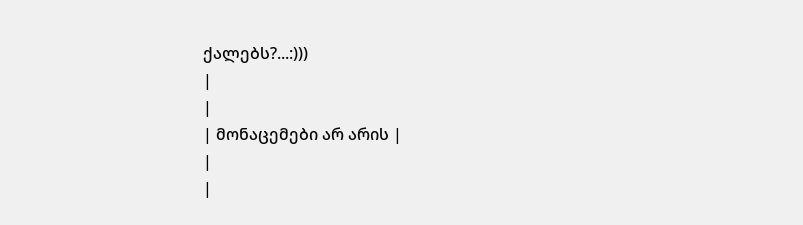ქალებს?...:)))
|
|
| მონაცემები არ არის |
|
|